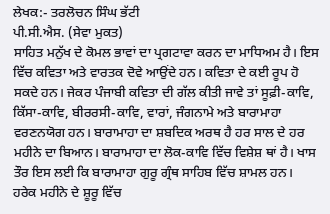ਲੇਖਕ:- ਤਰਲੋਚਨ ਸਿੰਘ ਭੱਟੀ
ਪੀ.ਸੀ.ਐਸ. (ਸੇਵਾ ਮੁਕਤ)
ਸਾਹਿਤ ਮਨੁੱਖ ਦੇ ਕੋਮਲ ਭਾਵਾਂ ਦਾ ਪ੍ਰਗਟਾਵਾ ਕਰਨ ਦਾ ਮਾਧਿਅਮ ਹੈ। ਇਸ ਵਿੱਚ ਕਵਿਤਾ ਅਤੇ ਵਾਰਤਕ ਦੋਵੇ ਆਉਂਦੇ ਹਨ। ਕਵਿਤਾ ਦੇ ਕਈ ਰੂਪ ਹੋ ਸਕਦੇ ਹਨ। ਜੇਕਰ ਪੰਜਾਬੀ ਕਵਿਤਾ ਦੀ ਗੱਲ ਕੀਤੀ ਜਾਵੇ ਤਾਂ ਸੂਫ਼ੀ-ਕਾਵਿ, ਕਿੱਸਾ-ਕਾਵਿ, ਬੀਰਰਸੀ-ਕਾਵਿ, ਵਾਰਾਂ, ਜੰਗਨਾਮੇ ਅਤੇ ਬਾਰਾਮਾਹਾ ਵਰਣਨਯੋਗ ਹਨ। ਬਾਰਾਮਾਹਾ ਦਾ ਸ਼ਬਦਿਕ ਅਰਥ ਹੈ ਹਰ ਸਾਲ ਦੇ ਹਰ ਮਹੀਨੇ ਦਾ ਬਿਆਨ। ਬਾਰਾਮਾਹਾ ਦਾ ਲੋਕ-ਕਾਵਿ ਵਿੱਚ ਵਿਸ਼ੇਸ਼ ਥਾਂ ਹੈ। ਖਾਸ ਤੌਰ ਇਸ ਲਈ ਕਿ ਬਾਰਾਮਾਹਾ ਗੁਰੂ ਗ੍ਰੰਥ ਸਾਹਿਬ ਵਿੱਚ ਸ਼ਾਮਲ ਹਨ। ਹਰੇਕ ਮਹੀਨੇ ਦੇ ਸ਼ੂਰੂ ਵਿੱਚ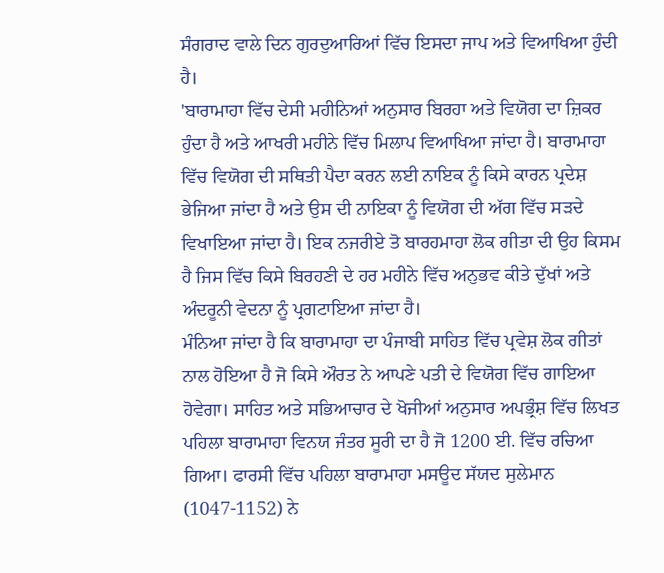ਸੰਗਰਾਦ ਵਾਲੇ ਦਿਨ ਗੁਰਦੁਆਰਿਆਂ ਵਿੱਚ ਇਸਦਾ ਜਾਪ ਅਤੇ ਵਿਆਖਿਆ ਹੁੰਦੀ ਹੈ।
'ਬਾਰਾਮਾਹਾ ਵਿੱਚ ਦੇਸੀ ਮਹੀਨਿਆਂ ਅਨੁਸਾਰ ਬਿਰਹਾ ਅਤੇ ਵਿਯੋਗ ਦਾ ਜ਼ਿਕਰ ਹੁੰਦਾ ਹੈ ਅਤੇ ਆਖਰੀ ਮਹੀਨੇ ਵਿੱਚ ਮਿਲਾਪ ਵਿਆਖਿਆ ਜਾਂਦਾ ਹੈ। ਬਾਰਾਮਾਹਾ ਵਿੱਚ ਵਿਯੋਗ ਦੀ ਸਥਿਤੀ ਪੈਦਾ ਕਰਨ ਲਈ ਨਾਇਕ ਨੂੰ ਕਿਸੇ ਕਾਰਨ ਪ੍ਰਦੇਸ਼ ਭੇਜਿਆ ਜਾਂਦਾ ਹੈ ਅਤੇ ਉਸ ਦੀ ਨਾਇਕਾ ਨੂੰ ਵਿਯੋਗ ਦੀ ਅੱਗ ਵਿੱਚ ਸੜਦੇ ਵਿਖਾਇਆ ਜਾਂਦਾ ਹੈ। ਇਕ ਨਜਰੀਏ ਤੋ ਬਾਰਹਮਾਹਾ ਲੋਕ ਗੀਤਾ ਦੀ ਉਹ ਕਿਸਮ ਹੈ ਜਿਸ ਵਿੱਚ ਕਿਸੇ ਬਿਰਹਣੀ ਦੇ ਹਰ ਮਹੀਨੇ ਵਿੱਚ ਅਨੁਭਵ ਕੀਤੇ ਦੁੱਖਾਂ ਅਤੇ ਅੰਦਰੂਨੀ ਵੇਦਨਾ ਨੂੰ ਪ੍ਰਗਟਾਇਆ ਜਾਂਦਾ ਹੈ।
ਮੰਨਿਆ ਜਾਂਦਾ ਹੈ ਕਿ ਬਾਰਾਮਾਹਾ ਦਾ ਪੰਜਾਬੀ ਸਾਹਿਤ ਵਿੱਚ ਪ੍ਰਵੇਸ਼ ਲੋਕ ਗੀਤਾਂ ਨਾਲ ਹੋਇਆ ਹੈ ਜੋ ਕਿਸੇ ਔਰਤ ਨੇ ਆਪਣੇ ਪਤੀ ਦੇ ਵਿਯੋਗ ਵਿੱਚ ਗਾਇਆ ਹੋਵੇਗਾ। ਸਾਹਿਤ ਅਤੇ ਸਭਿਆਚਾਰ ਦੇ ਖੋਜੀਆਂ ਅਨੁਸਾਰ ਅਪਭ੍ਰੰਸ਼ ਵਿੱਚ ਲਿਖਤ ਪਹਿਲਾ ਬਾਰਾਮਾਹਾ ਵਿਨਯ ਜੰਤਰ ਸੂਰੀ ਦਾ ਹੈ ਜੋ 1200 ਈ. ਵਿੱਚ ਰਚਿਆ ਗਿਆ। ਫਾਰਸੀ ਵਿੱਚ ਪਹਿਲਾ ਬਾਰਾਮਾਹਾ ਮਸਊਦ ਸੱਯਦ ਸੁਲੇਮਾਨ (1047-1152) ਨੇ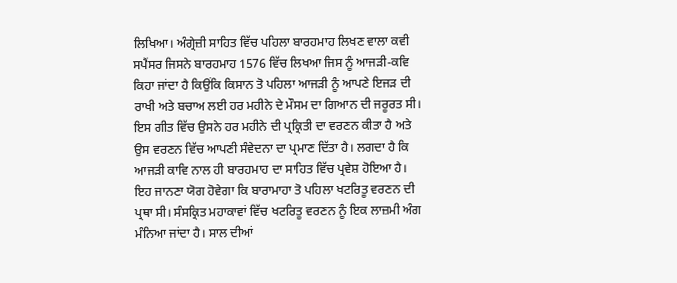ਲਿਖਿਆ। ਅੰਗ੍ਰੇਜ਼ੀ ਸਾਹਿਤ ਵਿੱਚ ਪਹਿਲਾ ਬਾਰਹਮਾਹ ਲਿਖਣ ਵਾਲਾ ਕਵੀ ਸਪੈਂਸਰ ਜਿਸਨੇ ਬਾਰਹਮਾਹ 1576 ਵਿੱਚ ਲਿਖਆ ਜਿਸ ਨੂੰ ਆਜੜੀ-ਕਵਿ ਕਿਹਾ ਜਾਂਦਾ ਹੈ ਕਿਉਂਕਿ ਕਿਸਾਨ ਤੋ ਪਹਿਲਾ ਆਜੜੀ ਨੂੰ ਆਪਣੇ ਇਜੜ ਦੀ ਰਾਖੀ ਅਤੇ ਬਚਾਅ ਲਈ ਹਰ ਮਹੀਨੇ ਦੇ ਮੌਸਮ ਦਾ ਗਿਆਨ ਦੀ ਜਰੂਰਤ ਸੀ। ਇਸ ਗੀਤ ਵਿੱਚ ਉਸਨੇ ਹਰ ਮਹੀਨੇ ਦੀ ਪ੍ਰਕ੍ਰਿਤੀ ਦਾ ਵਰਣਨ ਕੀਤਾ ਹੈ ਅਤੇ ਉਸ ਵਰਣਨ ਵਿੱਚ ਆਪਣੀ ਸੰਵੇਦਨਾ ਦਾ ਪ੍ਰਮਾਣ ਦਿੱਤਾ ਹੈ। ਲਗਦਾ ਹੈ ਕਿ ਆਜੜੀ ਕਾਵਿ ਨਾਲ ਹੀ ਬਾਰਹਮਾਹ ਦਾ ਸਾਹਿਤ ਵਿੱਚ ਪ੍ਰਵੇਸ਼ ਹੋਇਆ ਹੈ।
ਇਹ ਜਾਨਣਾ ਯੋਗ ਹੋਵੇਗਾ ਕਿ ਬਾਰਾਮਾਹਾ ਤੋ ਪਹਿਲਾ ਖਟਰਿਤੂ ਵਰਣਨ ਦੀ ਪ੍ਰਥਾ ਸੀ। ਸੰਸਕ੍ਰਿਤ ਮਹਾਕਾਵਾਂ ਵਿੱਚ ਖਟਰਿਤੂ ਵਰਣਨ ਨੂੰ ਇਕ ਲਾਜ਼ਮੀ ਅੰਗ ਮੰਨਿਆ ਜਾਂਦਾ ਹੈ। ਸਾਲ ਦੀਆਂ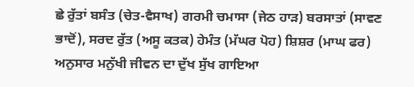ਛੇ ਰੁੱਤਾਂ ਬਸੰਤ (ਚੇਤ-ਵੈਸਾਖ) ਗਰਮੀ ਚਮਾਸਾ (ਜੇਠ ਹਾੜ) ਬਰਸਾਤਾਂ (ਸਾਵਣ ਭਾਦੋਂ), ਸਰਦ ਰੁੱਤ (ਅਸੂ ਕਤਕ) ਹੇਮੰਤ (ਮੱਘਰ ਪੋਹ) ਸ਼ਿਸ਼ਰ (ਮਾਘ ਫਰ) ਅਨੁਸਾਰ ਮਨੁੱਖੀ ਜੀਵਨ ਦਾ ਦੁੱਖ ਸੁੱਖ ਗਾਇਆ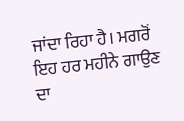ਜਾਂਦਾ ਰਿਹਾ ਹੈ। ਮਗਰੋਂ ਇਹ ਹਰ ਮਹੀਨੇ ਗਾਉਣ ਦਾ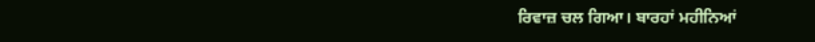ਰਿਵਾਜ਼ ਚਲ ਗਿਆ। ਬਾਰਹਾਂ ਮਹੀਨਿਆਂ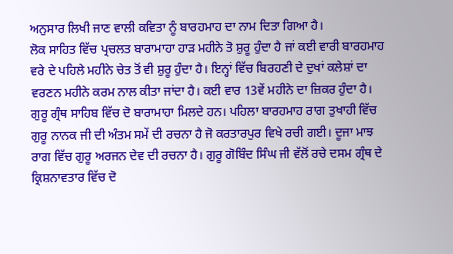ਅਨੁਸਾਰ ਲਿਖੀ ਜਾਣ ਵਾਲੀ ਕਵਿਤਾ ਨੂੰ ਬਾਰਹਮਾਹ ਦਾ ਨਾਮ ਦਿਤਾ ਗਿਆ ਹੈ।
ਲੋਕ ਸਾਹਿਤ ਵਿੱਚ ਪ੍ਰਚਲਤ ਬਾਰਾਮਾਹਾ ਹਾੜ ਮਹੀਨੇ ਤੋ ਸ਼ੁਰੂ ਹੁੰਦਾ ਹੈ ਜਾਂ ਕਈ ਵਾਰੀ ਬਾਰਹਮਾਹ ਵਰੇ ਦੇ ਪਹਿਲੇ ਮਹੀਨੇ ਚੇਤ ਤੋਂ ਵੀ ਸ਼ੁਰੂ ਹੁੰਦਾ ਹੈ। ਇਨ੍ਹਾਂ ਵਿੱਚ ਬਿਰਹਣੀ ਦੇ ਦੁਖਾਂ ਕਲੇਸ਼ਾਂ ਦਾ ਵਰਣਨ ਮਹੀਨੇ ਕਰਮ ਨਾਲ ਕੀਤਾ ਜਾਂਦਾ ਹੈ। ਕਈ ਵਾਰ 13ਵੇਂ ਮਹੀਨੇ ਦਾ ਜ਼ਿਕਰ ਹੁੰਦਾ ਹੈ।
ਗੁਰੂ ਗ੍ਰੰਥ ਸਾਹਿਬ ਵਿੱਚ ਦੋ ਬਾਰਾਮਾਹਾ ਮਿਲਦੇ ਹਨ। ਪਹਿਲਾ ਬਾਰਹਮਾਹ ਰਾਗ ਤੁਖਾਹੀ ਵਿੱਚ ਗੁਰੂ ਨਾਨਕ ਜੀ ਦੀ ਅੰਤਮ ਸਮੇਂ ਦੀ ਰਚਨਾ ਹੈ ਜੋ ਕਰਤਾਰਪੁਰ ਵਿਖੇ ਰਚੀ ਗਈ। ਦੂਜਾ ਮਾਝ ਰਾਗ ਵਿੱਚ ਗੁਰੂ ਅਰਜਨ ਦੇਵ ਦੀ ਰਚਨਾ ਹੈ। ਗੁਰੂ ਗੋਬਿੰਦ ਸਿੰਘ ਜੀ ਵੱਲੋਂ ਰਚੇ ਦਸਮ ਗ੍ਰੰਥ ਦੇ
ਕ੍ਰਿਸ਼ਨਾਵਤਾਰ ਵਿੱਚ ਦੋ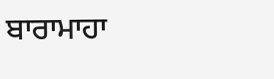ਬਾਰਾਮਾਹਾ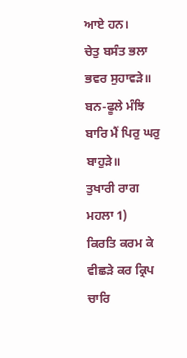ਆਏ ਹਨ।
ਚੇਤੁ ਬਸੰਤ ਭਲਾ ਭਵਰ ਸੁਹਾਵੜੇ॥
ਬਨ-ਫੂਲੇ ਮੰਝਿ ਬਾਰਿ ਮੈਂ ਪਿਰੁ ਘਰੁ ਬਾਹੁੜੇ॥
ਤੁਖਾਰੀ ਰਾਗ ਮਹਲਾ 1)
ਕਿਰਤਿ ਕਰਮ ਕੇ ਵੀਛੜੇ ਕਰ ਕ੍ਰਿਪ
ਚਾਰਿ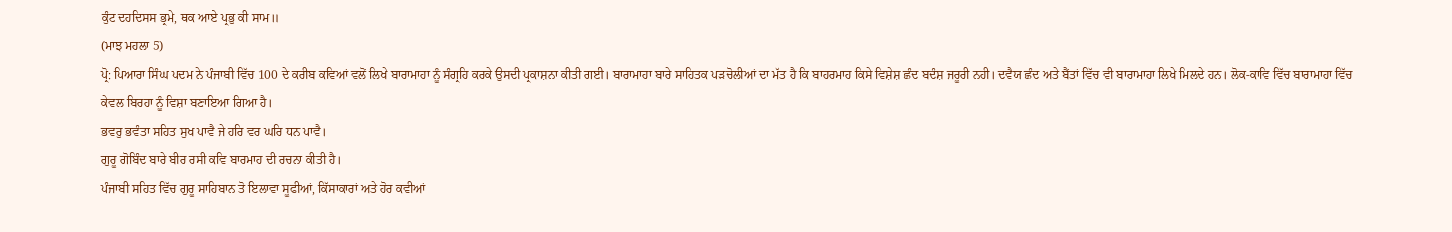ਕੁੰਟ ਦਹਦਿਸਸ ਭ੍ਰਮੇ, ਥਕ ਆਏ ਪ੍ਰਭੁ ਕੀ ਸਾਮ॥
(ਮਾਝ ਮਹਲਾ 5)
ਪ੍ਰੋ: ਪਿਆਰਾ ਸਿੰਘ ਪਦਮ ਨੇ ਪੰਜਾਬੀ ਵਿੱਚ 100 ਦੇ ਕਰੀਬ ਕਵਿਆਂ ਵਲੋਂ ਲਿਖੇ ਬਾਰਾਮਾਹਾ ਨੂੰ ਸੰਗ੍ਰਹਿ ਕਰਕੇ ਉਸਦੀ ਪ੍ਰਕਾਸ਼ਨਾ ਕੀਤੀ ਗਈ। ਬਾਰਾਮਾਹਾ ਬਾਰੇ ਸਾਹਿਤਕ ਪੜਚੋਲੀਆਂ ਦਾ ਮੱਤ ਹੈ ਕਿ ਬਾਹਰਮਾਹ ਕਿਸੇ ਵਿਸ਼ੇਸ਼ ਛੰਦ ਬਦੰਸ਼ ਜਰੂਰੀ ਨਹੀ। ਦਵੈਯ ਛੰਦ ਅਤੇ ਬੈਂਤਾਂ ਵਿੱਚ ਵੀ ਬਾਰਾਮਾਹਾ ਲਿਖੇ ਮਿਲਦੇ ਹਨ। ਲੋਕ-ਕਾਵਿ ਵਿੱਚ ਬਾਰਾਮਾਹਾ ਵਿੱਚ ਕੇਵਲ ਬਿਰਹਾ ਨੂੰ ਵਿਸ਼ਾ ਬਣਾਇਆ ਗਿਆ ਹੈ।
ਭਵਰੁ ਭਵੰਤਾ ਸਹਿਤ ਸੁਖ ਪਾਵੈ ਜੇ ਹਰਿ ਵਰ ਘਰਿ ਧਨ ਪਾਵੈ।
ਗੁਰੂ ਗੋਬਿੰਦ ਬਾਰੇ ਬੀਰ ਰਸੀ ਕਵਿ ਬਾਰਮਾਹ ਦੀ ਰਚਨਾ ਕੀਤੀ ਹੈ।
ਪੰਜਾਬੀ ਸਹਿਤ ਵਿੱਚ ਗੁਰੂ ਸਾਹਿਬਾਨ ਤੋ ਇਲਾਵਾ ਸੂਫੀਆਂ, ਕਿੱਸਾਕਾਰਾਂ ਅਤੇ ਹੋਰ ਕਵੀਆਂ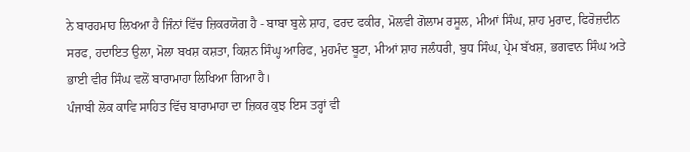ਨੇ ਬਾਰਹਮਾਹ ਲਿਖਆ ਹੈ ਜਿੰਨਾਂ ਵਿੱਚ ਜ਼ਿਕਰਯੋਗ ਹੈ - ਬਾਬਾ ਬੁਲੇ ਸ਼ਾਹ, ਫਰਦ ਫਕੀਰ, ਮੋਲਵੀ ਗੋਲਾਮ ਰਸੂਲ, ਮੀਆਂ ਸਿੰਘ, ਸ਼ਾਹ ਮੁਰਾਦ, ਫਿਰੋਜ਼ਦੀਨ ਸਰਫ, ਹਦਾਇਤ ਉਲਾ, ਮੋਲਾ ਬਖਸ਼ ਕਸ਼ਤਾ, ਕਿਸ਼ਨ ਸਿੰਘ੍ਹ ਆਰਿਫ, ਮੁਹਮੰਦ ਬੂਟਾ, ਮੀਆਂ ਸ਼ਾਹ ਜਲੰਧਰੀ, ਬੁਧ ਸਿੰਘ, ਪ੍ਰੇਮ ਬੱਖਸ਼, ਭਗਵਾਨ ਸਿੰਘ ਅਤੇ ਭਾਈ ਵੀਰ ਸਿੰਘ ਵਲੋਂ ਬਾਰਾਮਾਹਾ ਲਿਖਿਆ ਗਿਆ ਹੈ।
ਪੰਜਾਬੀ ਲੋਕ ਕਾਵਿ ਸਾਹਿਤ ਵਿੱਚ ਬਾਰਾਮਾਹਾ ਦਾ ਜ਼ਿਕਰ ਕੁਝ ਇਸ ਤਰ੍ਹਾਂ ਵੀ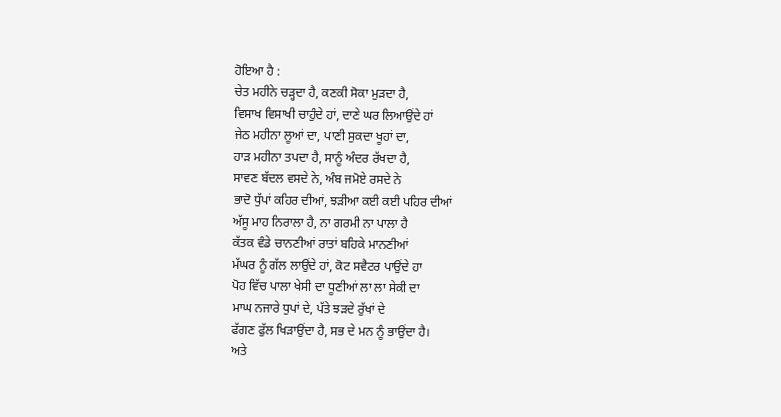ਹੋਇਆ ਹੈ :
ਚੇਤ ਮਹੀਨੇ ਚੜ੍ਹਦਾ ਹੈ, ਕਣਕੀ ਸੋਕਾ ਮੁੜਦਾ ਹੈ,
ਵਿਸਾਖ ਵਿਸਾਖੀ ਚਾਹੁੰਦੇ ਹਾਂ, ਦਾਣੇ ਘਰ ਲਿਆਉਂਦੇ ਹਾਂ
ਜੇਠ ਮਹੀਨਾ ਲੂਆਂ ਦਾ, ਪਾਣੀ ਸੁਕਦਾ ਖੂਹਾਂ ਦਾ,
ਹਾੜ ਮਹੀਨਾ ਤਪਦਾ ਹੈ, ਸਾਨੂੰ ਅੰਦਰ ਰੱਖਦਾ ਹੈ,
ਸਾਵਣ ਬੱਦਲ ਵਸਦੇ ਨੇ, ਅੰਬ ਜਮੋਏ ਰਸਦੇ ਨੇ
ਭਾਦੋ ਧੁੱਪਾਂ ਕਹਿਰ ਦੀਆਂ, ਝੜੀਆ ਕਈ ਕਈ ਪਹਿਰ ਦੀਆਂ
ਅੱਸੂ ਮਾਹ ਨਿਰਾਲਾ ਹੈ, ਨਾ ਗਰਮੀ ਨਾ ਪਾਲਾ ਹੈ
ਕੱਤਕ ਵੰਡੇ ਚਾਨਣੀਆਂ ਰਾਤਾਂ ਬਹਿਕੇ ਮਾਨਣੀਆਂ
ਮੱਘਰ ਨੂੰ ਗੱਲ ਲਾਉਂਦੇ ਹਾਂ, ਕੋਟ ਸਵੈਟਰ ਪਾਉਂਦੇ ਹਾ
ਪੋਹ ਵਿੱਚ ਪਾਲਾ ਖੇਸੀ ਦਾ ਧੂਣੀਆਂ ਲਾ ਲਾ ਸੇਕੀ ਦਾ
ਮਾਘ ਨਜਾਰੇ ਧੁਪਾਂ ਦੇ, ਪੱਤੇ ਝੜਦੇ ਰੁੱਖਾਂ ਦੇ
ਫੱਗਣ ਫੁੱਲ ਖਿੜਾਉਂਦਾ ਹੈ, ਸਭ ਦੇ ਮਨ ਨੂੰ ਭਾਉਂਦਾ ਹੈ।
ਅਤੇ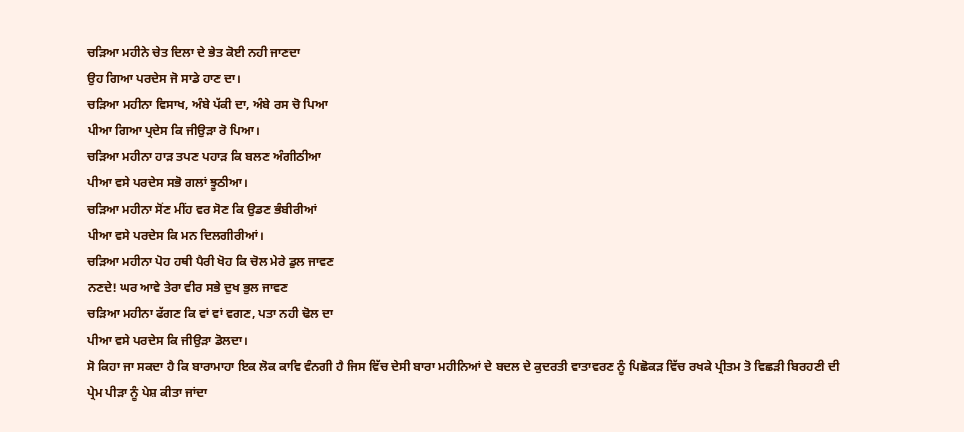ਚੜਿਆ ਮਹੀਨੇ ਚੇਤ ਦਿਲਾ ਦੇ ਭੇਤ ਕੋਈ ਨਹੀ ਜਾਣਦਾ
ਉਹ ਗਿਆ ਪਰਦੇਸ ਜੋ ਸਾਡੇ ਹਾਣ ਦਾ।
ਚੜਿਆ ਮਹੀਨਾ ਵਿਸਾਖ, ਅੰਬੇ ਪੱਕੀ ਦਾ, ਅੰਬੇ ਰਸ ਚੋ ਪਿਆ
ਪੀਆ ਗਿਆ ਪ੍ਰਦੇਸ ਕਿ ਜੀਉੜਾ ਰੋ ਪਿਆ।
ਚੜਿਆ ਮਹੀਨਾ ਹਾੜ ਤਪਣ ਪਹਾੜ ਕਿ ਬਲਣ ਅੰਗੀਠੀਆ
ਪੀਆ ਵਸੇ ਪਰਦੇਸ ਸਭੋ ਗਲਾਂ ਝੂਠੀਆ।
ਚੜਿਆ ਮਹੀਨਾ ਸੋਂਣ ਮੀਂਹ ਵਰ ਸੋਣ ਕਿ ਉਡਣ ਭੰਬੀਰੀਆਂ
ਪੀਆ ਵਸੇ ਪਰਦੇਸ ਕਿ ਮਨ ਦਿਲਗੀਰੀਆਂ।
ਚੜਿਆ ਮਹੀਨਾ ਪੋਹ ਹਥੀ ਪੈਰੀ ਖੋਹ ਕਿ ਚੋਲ ਮੇਰੇ ਡੁਲ ਜਾਵਣ
ਨਣਦੇ! ਘਰ ਆਵੇ ਤੇਰਾ ਵੀਰ ਸਭੇ ਦੁਖ ਭੁਲ ਜਾਵਣ
ਚੜਿਆ ਮਹੀਨਾ ਫੱਗਣ ਕਿ ਵਾਂ ਵਾਂ ਵਗਣ, ਪਤਾ ਨਹੀ ਢੋਲ ਦਾ
ਪੀਆ ਵਸੇ ਪਰਦੇਸ ਕਿ ਜੀਉੜਾ ਡੋਲਦਾ।
ਸੋ ਕਿਹਾ ਜਾ ਸਕਦਾ ਹੈ ਕਿ ਬਾਰਾਮਾਹਾ ਇਕ ਲੋਕ ਕਾਵਿ ਵੰਨਗੀ ਹੈ ਜਿਸ ਵਿੱਚ ਦੇਸੀ ਬਾਰਾ ਮਹੀਨਿਆਂ ਦੇ ਬਦਲ ਦੇ ਕੁਦਰਤੀ ਵਾਤਾਵਰਣ ਨੂੰ ਪਿਛੋਕੜ ਵਿੱਚ ਰਖਕੇ ਪ੍ਰੀਤਮ ਤੋ ਵਿਛੜੀ ਬਿਰਹਣੀ ਦੀ ਪ੍ਰੇਮ ਪੀੜਾ ਨੂੰ ਪੇਸ਼ ਕੀਤਾ ਜਾਂਦਾ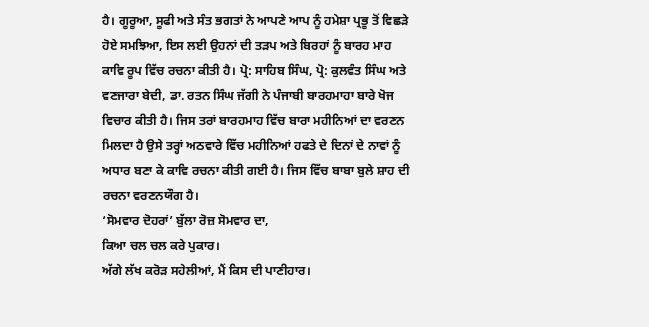ਹੈ। ਗੂਰੂਆ, ਸੂਫੀ ਅਤੇ ਸੰਤ ਭਗਤਾਂ ਨੇ ਆਪਣੇ ਆਪ ਨੂੰ ਹਮੇਸ਼ਾ ਪ੍ਰਭੂ ਤੋਂ ਵਿਛੜੇ ਹੋਏ ਸਮਝਿਆ, ਇਸ ਲਈ ਉਹਨਾਂ ਦੀ ਤੜਪ ਅਤੇ ਬਿਰਹਾਂ ਨੂੰ ਬਾਰਹ ਮਾਹ ਕਾਵਿ ਰੂਪ ਵਿੱਚ ਰਚਨਾ ਕੀਤੀ ਹੈ। ਪ੍ਰੋ: ਸਾਹਿਬ ਸਿੰਘ, ਪ੍ਰੋ: ਕੁਲਵੰਤ ਸਿੰਘ ਅਤੇ ਵਣਜਾਰਾ ਬੇਦੀ, ਡਾ. ਰਤਨ ਸਿੰਘ ਜੱਗੀ ਨੇ ਪੰਜਾਬੀ ਬਾਰਹਮਾਹਾ ਬਾਰੇ ਖੋਜ ਵਿਚਾਰ ਕੀਤੀ ਹੈ। ਜਿਸ ਤਰਾਂ ਬਾਰਹਮਾਹ ਵਿੱਚ ਬਾਰਾ ਮਹੀਨਿਆਂ ਦਾ ਵਰਣਨ ਮਿਲਦਾ ਹੈ ਉਸੇ ਤਰ੍ਹਾਂ ਅਠਵਾਰੇ ਵਿੱਚ ਮਹੀਨਿਆਂ ਹਫਤੇ ਦੇ ਦਿਨਾਂ ਦੇ ਨਾਵਾਂ ਨੂੰ ਅਧਾਰ ਬਣਾ ਕੇ ਕਾਵਿ ਰਚਨਾ ਕੀਤੀ ਗਈ ਹੈ। ਜਿਸ ਵਿੱਚ ਬਾਬਾ ਬੁਲੇ ਸ਼ਾਹ ਦੀ ਰਚਨਾ ਵਰਣਨਯੌਗ ਹੈ।
‘ਸੋਮਵਾਰ ਦੋਹਰਾਂ’ ਬੁੱਲਾ ਰੋਜ਼ ਸੋਮਵਾਰ ਦਾ,
ਕਿਆ ਚਲ ਚਲ ਕਰੇ ਪੁਕਾਰ।
ਅੱਗੇ ਲੱਖ ਕਰੋੜ ਸਹੇਲੀਆਂ, ਮੈਂ ਕਿਸ ਦੀ ਪਾਣੀਹਾਰ।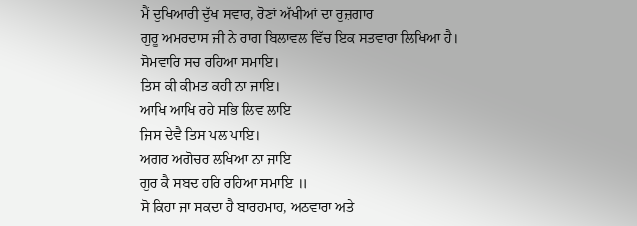ਮੈਂ ਦੁਖਿਆਰੀ ਦੁੱਖ ਸਵਾਰ, ਰੋਣਾਂ ਅੱਖੀਆਂ ਦਾ ਰੁਜ਼ਗਾਰ
ਗੁਰੂ ਅਮਰਦਾਸ ਜੀ ਨੇ ਰਾਗ ਬਿਲਾਵਲ ਵਿੱਚ ਇਕ ਸਤਵਾਰਾ ਲਿਖਿਆ ਹੈ।
ਸੋਮਵਾਰਿ ਸਚ ਰਹਿਆ ਸਮਾਇ।
ਤਿਸ ਕੀ ਕੀਮਤ ਕਹੀ ਨਾ ਜਾਇ।
ਆਖਿ ਆਖਿ ਰਹੇ ਸਭਿ ਲਿਵ ਲਾਇ
ਜਿਸ ਦੇਵੈ ਤਿਸ ਪਲ ਪਾਇ।
ਅਗਰ ਅਗੋਚਰ ਲਖਿਆ ਨਾ ਜਾਇ
ਗੁਰ ਕੈ ਸਬਦ ਹਰਿ ਰਹਿਆ ਸਮਾਇ ॥
ਸੋ ਕਿਹਾ ਜਾ ਸਕਦਾ ਹੈ ਬਾਰਹਮਾਹ, ਅਠਵਾਰਾ ਅਤੇ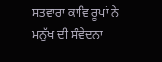ਸਤਵਾਰਾ ਕਾਵਿ ਰੂਪਾਂ ਨੇ ਮਨੁੱਖ ਦੀ ਸੰਵੇਦਨਾ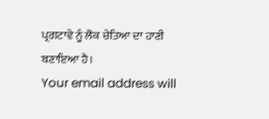ਪ੍ਰਗਟਾਵੇ ਨੂੰ ਲੋਕ ਚੇਤਿਆ ਦਾ ਹਾਣੀ ਬਣਾਇਆ ਹੈ।
Your email address will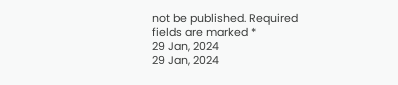not be published. Required fields are marked *
29 Jan, 2024
29 Jan, 2024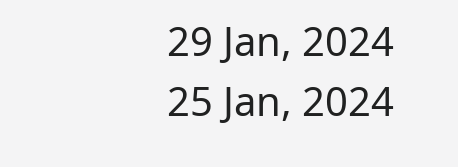29 Jan, 2024
25 Jan, 2024